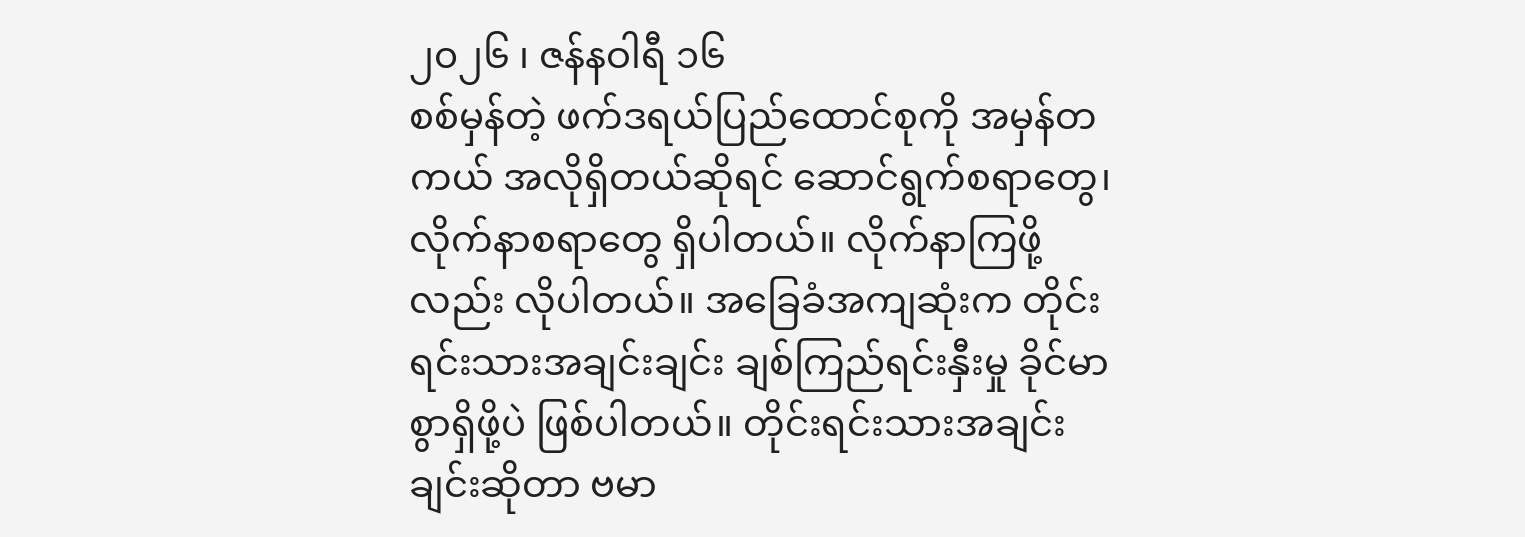၂၀၂၆ ၊ ဇန်နဝါရီ ၁၆
စစ်မှန်တဲ့ ဖက်ဒရယ်ပြည်ထောင်စုကို အမှန်တကယ် အလိုရှိတယ်ဆိုရင် ဆောင်ရွက်စရာတွေ၊ လိုက်နာစရာတွေ ရှိပါတယ်။ လိုက်နာကြဖို့လည်း လိုပါတယ်။ အခြေခံအကျဆုံးက တိုင်းရင်းသားအချင်းချင်း ချစ်ကြည်ရင်းနှီးမှု ခိုင်မာစွာရှိဖို့ပဲ ဖြစ်ပါတယ်။ တိုင်းရင်းသားအချင်းချင်းဆိုတာ ဗမာ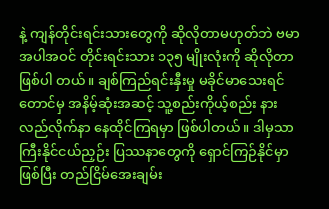နဲ့ ကျန်တိုင်းရင်းသားတွေကို ဆိုလိုတာမဟုတ်ဘဲ ဗမာအပါအဝင် တိုင်းရင်းသား ၁၃၅ မျိုးလုံးကို ဆိုလိုတာ ဖြစ်ပါ တယ်။ ချစ်ကြည်ရင်းနှီးမှု မခိုင်မာသေးရင်တောင်မှ အနိမ့်ဆုံးအဆင့် သူ့စည်းကိုယ့်စည်း နားလည်လိုက်နာ နေထိုင်ကြရမှာ ဖြစ်ပါတယ်။ ဒါမှသာ ကြီးနိုင်ငယ်ညှဉ်း ပြဿနာတွေကို ရှောင်ကြဉ်နိုင်မှာဖြစ်ပြီး တည်ငြိမ်အေးချမ်း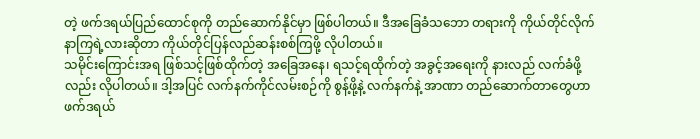တဲ့ ဖက်ဒရယ်ပြည်ထောင်စုကို တည်ဆောက်နိုင်မှာ ဖြစ်ပါတယ်။ ဒီအခြေခံသဘော တရားကို ကိုယ်တိုင်လိုက်နာကြရဲ့လားဆိုတာ ကိုယ်တိုင်ပြန်လည်ဆန်းစစ်ကြဖို့ လိုပါတယ်။
သမိုင်းကြောင်းအရ ဖြစ်သင့်ဖြစ်ထိုက်တဲ့ အခြေအနေ၊ ရသင့်ရထိုက်တဲ့ အခွင့်အရေးကို နားလည် လက်ခံဖို့လည်း လိုပါတယ်။ ဒါ့အပြင် လက်နက်ကိုင်လမ်းစဉ်ကို စွန့်ဖို့နဲ့ လက်နက်နဲ့ အာဏာ တည်ဆောက်တာတွေဟာ ဖက်ဒရယ်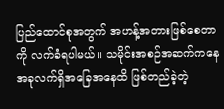ပြည်ထောင်စုအတွက် အဟန့်အတားဖြစ်စေတာကို လက်ခံရပါမယ်။ သမိုင်းအစဉ်အဆက်ကနေ အခုလက်ရှိအခြေအနေထိ ဖြစ်တည်ခဲ့တဲ့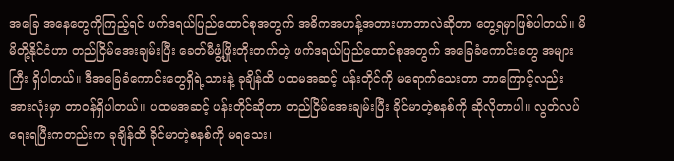အခြေ အနေတွေကိုကြည့်ရင် ဖက်ဒရယ်ပြည်ထောင်စုအတွက် အဓိကအဟန့်အတားဟာဘာလဲဆိုတာ တွေ့ရမှာဖြစ်ပါတယ်။ မိမိတို့နိုင်ငံဟာ တည်ငြိမ်အေးချမ်းပြီး ခေတ်မီဖွံ့ဖြိုးတိုးတက်တဲ့ ဖက်ဒရယ်ပြည်ထောင်စုအတွက် အခြေခံကောင်းတွေ အများကြီး ရှိပါတယ်။ ဒီအခြေခံကောင်းတွေရှိရဲ့သားနဲ့ ခုချိန်ထိ ပထမအဆင့် ပန်းတိုင်ကို မရောက်သေးတာ ဘာကြောင့်လည်း အားလုံးမှာ တာဝန်ရှိပါတယ်။ ပထမအဆင့် ပန်းတိုင်ဆိုတာ တည်ငြိမ်အေးချမ်းပြီး ခိုင်မာတဲ့စနစ်ကို ဆိုလိုတာပါ။ လွတ်လပ်ရေးရပြီးကတည်းက ခုချိန်ထိ ခိုင်မာတဲ့စနစ်ကို မရသေး၊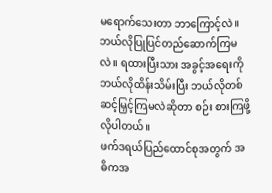မရောက်သေးတာ ဘာကြောင့်လဲ။ ဘယ်လိုပြုပြင်တည်ဆောက်ကြမလဲ။ ရထားပြီးသား အခွင့်အရေးကို ဘယ်လိုထိန်းသိမ်းပြီး ဘယ်လိုတစ်ဆင့်မြှင့်ကြမလဲဆိုတာ စဉ်း စားကြဖို့လိုပါတယ်။
ဖက်ဒရယ်ပြည်ထောင်စုအတွက် အဓိကအ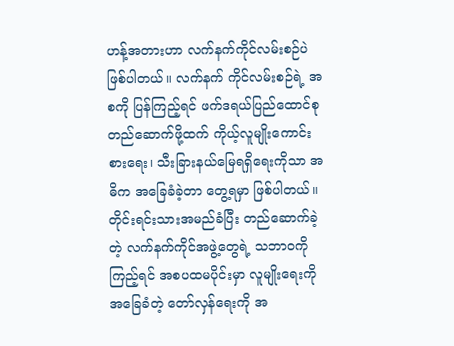ဟန့်အတားဟာ လက်နက်ကိုင်လမ်းစဉ်ပဲ ဖြစ်ပါတယ်။ လက်နက် ကိုင်လမ်းစဉ်ရဲ့ အစကို ပြန်ကြည့်ရင် ဖက်ဒရယ်ပြည်ထောင်စုတည်ဆောက်ဖို့ထက် ကိုယ့်လူမျိုးကောင်းစားရေး၊ သီးခြားနယ်မြေရရှိရေးကိုသာ အဓိက အခြေခံခဲ့တာ တွေ့ရမှာ ဖြစ်ပါတယ်။ တိုင်းရင်းသားအမည်ခံပြီး တည်ဆောက်ခဲ့တဲ့ လက်နက်ကိုင်အဖွဲ့တွေရဲ့ သဘာဝကိုကြည့်ရင် အစပထမပိုင်းမှာ လူမျိုးရေးကိုအခြေခံတဲ့ တော်လှန်ရေးကို အ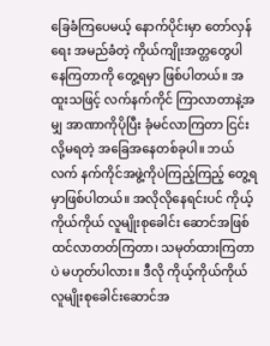ခြေခံကြပေမယ့် နောက်ပိုင်းမှာ တော်လှန်ရေး အမည်ခံတဲ့ ကိုယ်ကျိုးအတ္တတွေပါ နေကြတာကို တွေ့ရမှာ ဖြစ်ပါတယ်။ အထူးသဖြင့် လက်နက်ကိုင် ကြာလာတာနဲ့အမျှ အာဏာကိုပိုပြီး ခုံမင်လာကြတာ ငြင်းလို့မရတဲ့ အခြေအနေတစ်ခုပါ။ ဘယ်လက် နက်ကိုင်အဖွဲ့ကိုပဲကြည့်ကြည့် တွေ့ရမှာဖြစ်ပါတယ်။ အလိုလိုနေရင်းပင် ကိုယ့်ကိုယ်ကိုယ် လူမျိုးစုခေါင်း ဆောင်အဖြစ် ထင်လာတတ်ကြတာ၊ သမုတ်ထားကြတာပဲ မဟုတ်ပါလား။ ဒီလို ကိုယ့်ကိုယ်ကိုယ် လူမျိုးစုခေါင်းဆောင်အ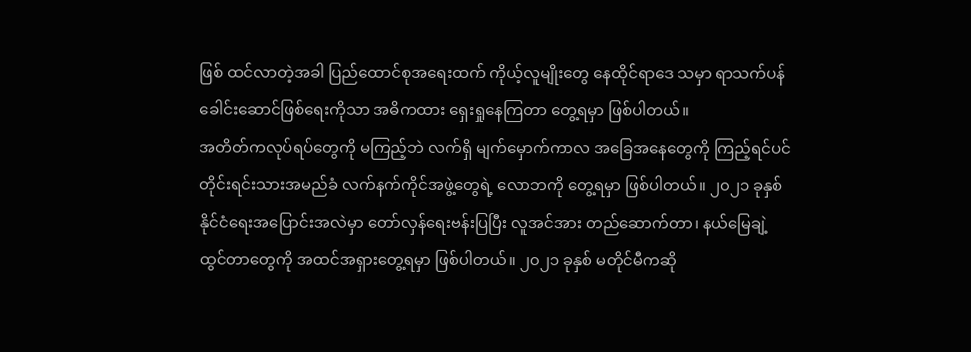ဖြစ် ထင်လာတဲ့အခါ ပြည်ထောင်စုအရေးထက် ကိုယ့်လူမျိုးတွေ နေထိုင်ရာဒေ သမှာ ရာသက်ပန် ခေါင်းဆောင်ဖြစ်ရေးကိုသာ အဓိကထား ရှေးရှုနေကြတာ တွေ့ရမှာ ဖြစ်ပါတယ်။
အတိတ်ကလုပ်ရပ်တွေကို မကြည့်ဘဲ လက်ရှိ မျက်မှောက်ကာလ အခြေအနေတွေကို ကြည့်ရင်ပင် တိုင်းရင်းသားအမည်ခံ လက်နက်ကိုင်အဖွဲ့တွေရဲ့ လောဘကို တွေ့ရမှာ ဖြစ်ပါတယ်။ ၂၀၂၁ ခုနှစ် နိုင်ငံရေးအပြောင်းအလဲမှာ တော်လှန်ရေးဗန်းပြပြီး လူအင်အား တည်ဆောက်တာ၊ နယ်မြေချဲ့ထွင်တာတွေကို အထင်အရှားတွေ့ရမှာ ဖြစ်ပါတယ်။ ၂၀၂၁ ခုနှစ် မတိုင်မီကဆို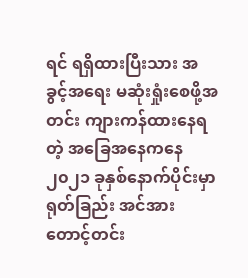ရင် ရရှိထားပြီးသား အခွင့်အရေး မဆုံးရှုံးစေဖို့အတင်း ကျားကန်ထားနေရတဲ့ အခြေအနေကနေ ၂၀၂၁ ခုနှစ်နောက်ပိုင်းမှာ ရုတ်ခြည်း အင်အားတောင့်တင်း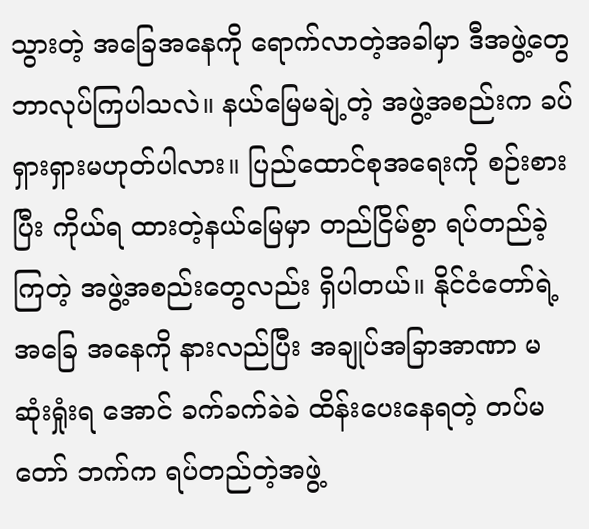သွားတဲ့ အခြေအနေကို ရောက်လာတဲ့အခါမှာ ဒီအဖွဲ့တွေ ဘာလုပ်ကြပါသလဲ။ နယ်မြေမချဲ့တဲ့ အဖွဲ့အစည်းက ခပ်ရှားရှားမဟုတ်ပါလား။ ပြည်ထောင်စုအရေးကို စဉ်းစားပြီး ကိုယ်ရ ထားတဲ့နယ်မြေမှာ တည်ငြိမ်စွာ ရပ်တည်ခဲ့ကြတဲ့ အဖွဲ့အစည်းတွေလည်း ရှိပါတယ်။ နိုင်ငံတော်ရဲ့အခြေ အနေကို နားလည်ပြီး အချုပ်အခြာအာဏာ မဆုံးရှုံးရ အောင် ခက်ခက်ခဲခဲ ထိန်းပေးနေရတဲ့ တပ်မတော် ဘက်က ရပ်တည်တဲ့အဖွဲ့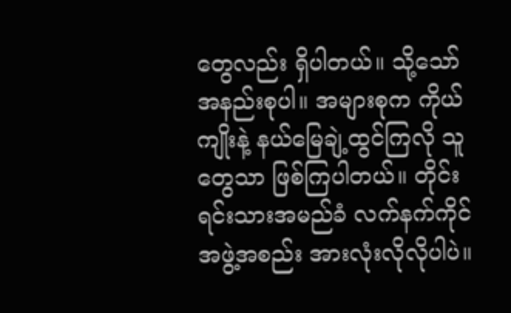တွေလည်း ရှိပါတယ်။ သို့သော် အနည်းစုပါ။ အများစုက ကိုယ်ကျိုးနဲ့ နယ်မြေချဲ့ထွင်ကြလို သူတွေသာ ဖြစ်ကြပါတယ်။ တိုင်းရင်းသားအမည်ခံ လက်နက်ကိုင်အဖွဲ့အစည်း အားလုံးလိုလိုပါပဲ။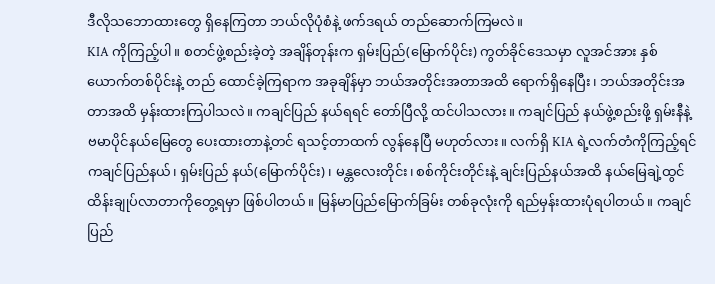ဒီလိုသဘောထားတွေ ရှိနေကြတာ ဘယ်လိုပုံစံနဲ့ ဖက်ဒရယ် တည်ဆောက်ကြမလဲ။
KIA ကိုကြည့်ပါ။ စတင်ဖွဲ့စည်းခဲ့တဲ့ အချိန်တုန်းက ရှမ်းပြည်(မြောက်ပိုင်း) ကွတ်ခိုင်ဒေသမှာ လူအင်အား နှစ်ယောက်တစ်ပိုင်းနဲ့ တည် ထောင်ခဲ့ကြရာက အခုချိန်မှာ ဘယ်အတိုင်းအတာအထိ ရောက်ရှိနေပြီး၊ ဘယ်အတိုင်းအတာအထိ မှန်းထားကြပါသလဲ။ ကချင်ပြည် နယ်ရရင် တော်ပြီလို့ ထင်ပါသလား။ ကချင်ပြည် နယ်ဖွဲ့စည်းဖို့ ရှမ်းနီနဲ့ ဗမာပိုင်နယ်မြေတွေ ပေးထားတာနဲ့တင် ရသင့်တာထက် လွန်နေပြီ မဟုတ်လား။ လက်ရှိ KIA ရဲ့လက်တံကိုကြည့်ရင် ကချင်ပြည်နယ်၊ ရှမ်းပြည် နယ်(မြောက်ပိုင်း)၊ မန္တလေးတိုင်း၊ စစ်ကိုင်းတိုင်းနဲ့ ချင်းပြည်နယ်အထိ နယ်မြေချဲ့ထွင် ထိန်းချုပ်လာတာကိုတွေ့ရမှာ ဖြစ်ပါတယ်။ မြန်မာပြည်မြောက်ခြမ်း တစ်ခုလုံးကို ရည်မှန်းထားပုံရပါတယ်။ ကချင်ပြည်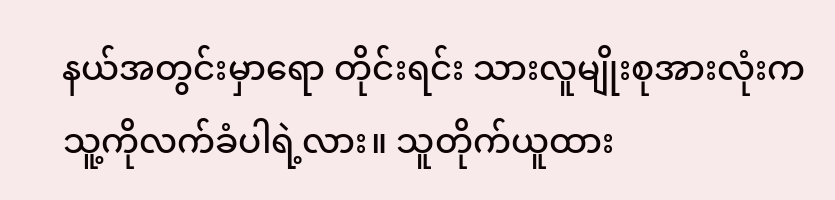နယ်အတွင်းမှာရော တိုင်းရင်း သားလူမျိုးစုအားလုံးက သူ့ကိုလက်ခံပါရဲ့လား။ သူတိုက်ယူထား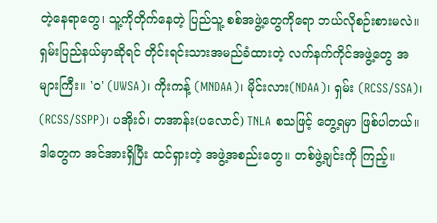တဲ့နေရာတွေ၊ သူ့ကိုတိုက်နေတဲ့ ပြည်သူ့ စစ်အဖွဲ့တွေကိုရော ဘယ်လိုစဉ်းစားမလဲ။
ရှမ်းပြည်နယ်မှာဆိုရင် တိုင်းရင်းသားအမည်ခံထားတဲ့ လက်နက်ကိုင်အဖွဲ့တွေ အများကြီး။ 'ဝ' (UWSA)၊ ကိုးကန့် (MNDAA)၊ မိုင်းလား(NDAA)၊ ရှမ်း (RCSS/SSA)၊ (RCSS/SSPP)၊ ပအိုးဝ်၊ တအာန်း(ပလောင်) TNLA စသဖြင့် တွေ့ရမှာ ဖြစ်ပါတယ်။ ဒါတွေက အင်အားရှိပြီး ထင်ရှားတဲ့ အဖွဲ့အစည်းတွေ။ တစ်ဖွဲ့ချင်းကို ကြည့်။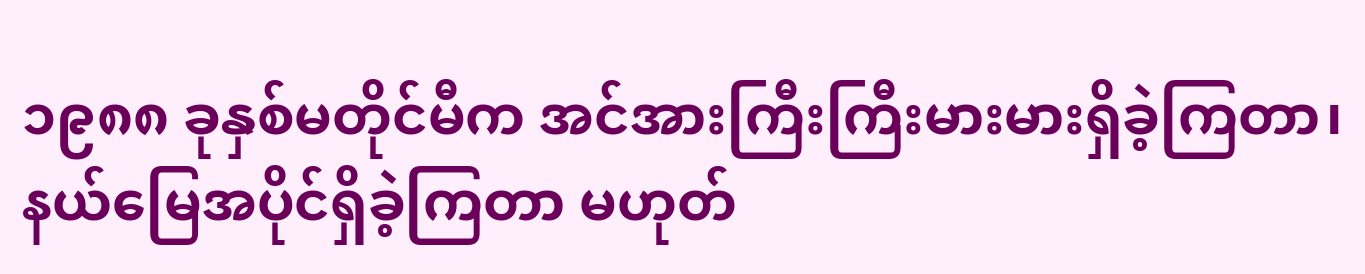၁၉၈၈ ခုနှစ်မတိုင်မီက အင်အားကြီးကြီးမားမားရှိခဲ့ကြတာ၊ နယ်မြေအပိုင်ရှိခဲ့ကြတာ မဟုတ်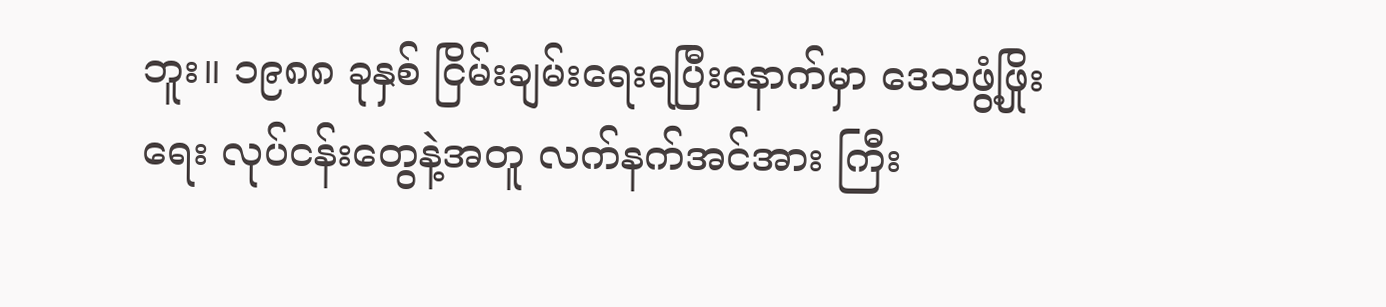ဘူး။ ၁၉၈၈ ခုနှစ် ငြိမ်းချမ်းရေးရပြီးနောက်မှာ ဒေသဖွံ့ဖြိုးရေး လုပ်ငန်းတွေနဲ့အတူ လက်နက်အင်အား ကြီး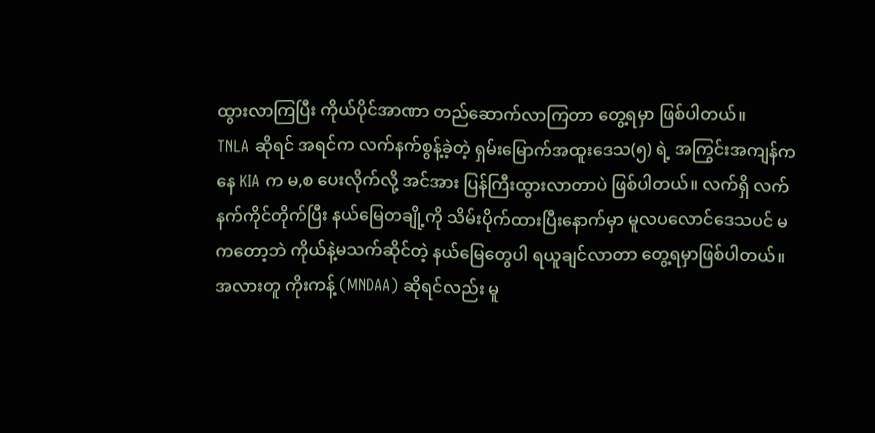ထွားလာကြပြီး ကိုယ်ပိုင်အာဏာ တည်ဆောက်လာကြတာ တွေ့ရမှာ ဖြစ်ပါတယ်။
TNLA ဆိုရင် အရင်က လက်နက်စွန့်ခဲ့တဲ့ ရှမ်းမြောက်အထူးဒေသ(၅) ရဲ့ အကြွင်းအကျန်ကနေ KIA က မ,စ ပေးလိုက်လို့ အင်အား ပြန်ကြီးထွားလာတာပဲ ဖြစ်ပါတယ်။ လက်ရှိ လက်နက်ကိုင်တိုက်ပြီး နယ်မြေတချို့ကို သိမ်းပိုက်ထားပြီးနောက်မှာ မူလပလောင်ဒေသပင် မကတော့ဘဲ ကိုယ်နဲ့မသက်ဆိုင်တဲ့ နယ်မြေတွေပါ ရယူချင်လာတာ တွေ့ရမှာဖြစ်ပါတယ်။ အလားတူ ကိုးကန့် (MNDAA) ဆိုရင်လည်း မူ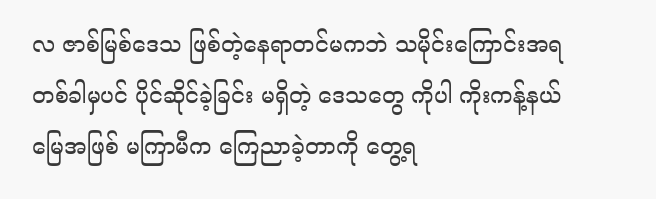လ ဇာစ်မြစ်ဒေသ ဖြစ်တဲ့နေရာတင်မကဘဲ သမိုင်းကြောင်းအရ တစ်ခါမှပင် ပိုင်ဆိုင်ခဲ့ခြင်း မရှိတဲ့ ဒေသတွေ ကိုပါ ကိုးကန့်နယ်မြေအဖြစ် မကြာမီက ကြေညာခဲ့တာကို တွေ့ရ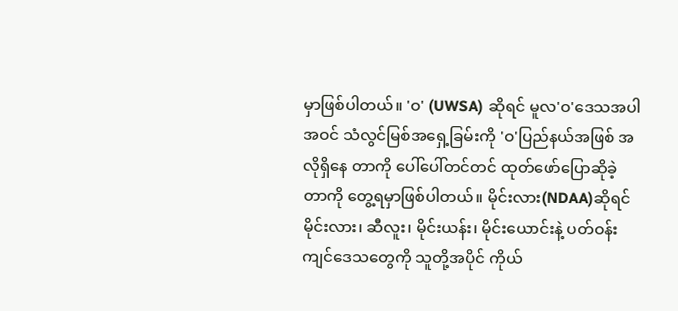မှာဖြစ်ပါတယ်။ 'ဝ' (UWSA) ဆိုရင် မူလ'ဝ'ဒေသအပါအဝင် သံလွင်မြစ်အရှေ့ခြမ်းကို 'ဝ'ပြည်နယ်အဖြစ် အလိုရှိနေ တာကို ပေါ်ပေါ်တင်တင် ထုတ်ဖော်ပြောဆိုခဲ့တာကို တွေ့ရမှာဖြစ်ပါတယ်။ မိုင်းလား(NDAA)ဆိုရင် မိုင်းလား၊ ဆီလူး၊ မိုင်းယန်း၊ မိုင်းယောင်းနဲ့ ပတ်ဝန်းကျင်ဒေသတွေကို သူတို့အပိုင် ကိုယ်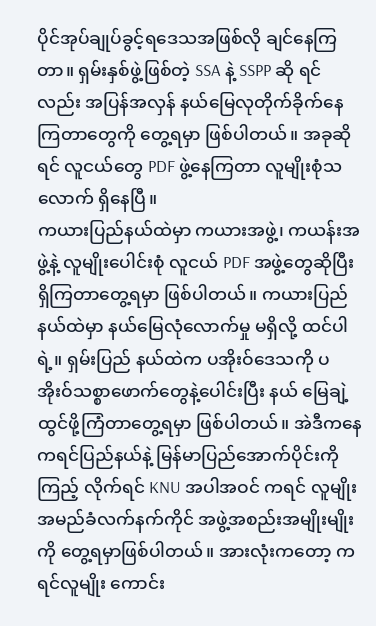ပိုင်အုပ်ချုပ်ခွင့်ရဒေသအဖြစ်လို ချင်နေကြ တာ။ ရှမ်းနှစ်ဖွဲ့ဖြစ်တဲ့ SSA နဲ့ SSPP ဆို ရင်လည်း အပြန်အလှန် နယ်မြေလုတိုက်ခိုက်နေကြတာတွေကို တွေ့ရမှာ ဖြစ်ပါတယ်။ အခုဆိုရင် လူငယ်တွေ PDF ဖွဲ့နေကြတာ လူမျိုးစုံသလောက် ရှိနေပြီ။
ကယားပြည်နယ်ထဲမှာ ကယားအဖွဲ့၊ ကယန်းအဖွဲ့နဲ့ လူမျိုးပေါင်းစုံ လူငယ် PDF အဖွဲ့တွေဆိုပြီး ရှိကြတာတွေ့ရမှာ ဖြစ်ပါတယ်။ ကယားပြည်နယ်ထဲမှာ နယ်မြေလုံလောက်မှု မရှိလို့ ထင်ပါရဲ့။ ရှမ်းပြည် နယ်ထဲက ပအိုးဝ်ဒေသကို ပအိုးဝ်သစ္စာဖောက်တွေနဲ့ပေါင်းပြီး နယ် မြေချဲ့ထွင်ဖို့ကြံတာတွေ့ရမှာ ဖြစ်ပါတယ်။ အဲဒီကနေ ကရင်ပြည်နယ်နဲ့ မြန်မာပြည်အောက်ပိုင်းကို ကြည့် လိုက်ရင် KNU အပါအဝင် ကရင် လူမျိုးအမည်ခံလက်နက်ကိုင် အဖွဲ့အစည်းအမျိုးမျိုးကို တွေ့ရမှာဖြစ်ပါတယ်။ အားလုံးကတော့ ကရင်လူမျိုး ကောင်း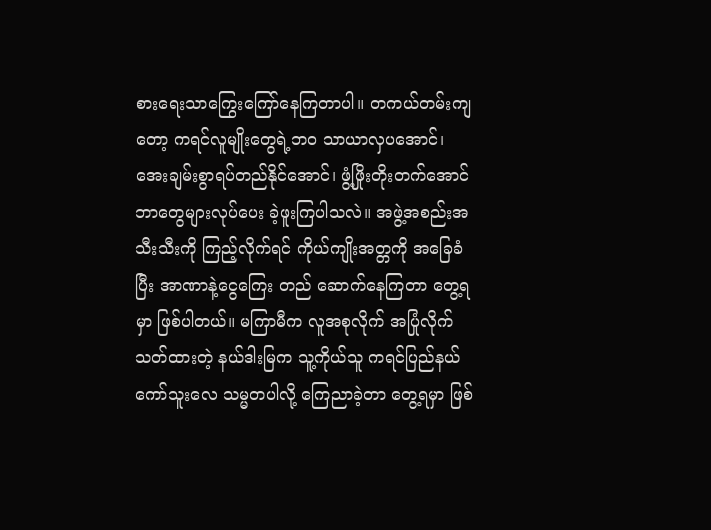စားရေးသာကြွေးကြော်နေကြတာပါ။ တကယ်တမ်းကျတော့ ကရင်လူမျိုးတွေရဲ့ဘ၀ သာယာလှပအောင်၊ အေးချမ်းစွာရပ်တည်နိုင်အောင်၊ ဖွံ့ဖြိုးတိုးတက်အောင် ဘာတွေများလုပ်ပေး ခဲ့ဖူးကြပါသလဲ။ အဖွဲ့အစည်းအသီးသီးကို ကြည့်လိုက်ရင် ကိုယ်ကျိုးအတ္တကို အခြေခံပြီး အာဏာနဲ့ငွေကြေး တည် ဆောက်နေကြတာ တွေ့ရမှာ ဖြစ်ပါတယ်။ မကြာမီက လူအစုလိုက် အပြုံလိုက် သတ်ထားတဲ့ နယ်ဒါးမြက သူ့ကိုယ်သူ ကရင်ပြည်နယ် ကော်သူးလေ သမ္မတပါလို့ ကြေညာခဲ့တာ တွေ့ရမှာ ဖြစ်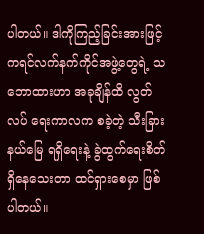ပါတယ်။ ဒါကိုကြည့်ခြင်းအားဖြင့် ကရင်လက်နက်ကိုင်အဖွဲ့တွေရဲ့ သဘောထားဟာ အခုချိန်ထိ လွတ်လပ် ရေးကာလက စခဲ့တဲ့ သီးခြားနယ်မြေ ရရှိရေးနဲ့ ခွဲထွက်ရေးစိတ်ရှိနေသေးတာ ထင်ရှားစေမှာ ဖြစ်ပါတယ်။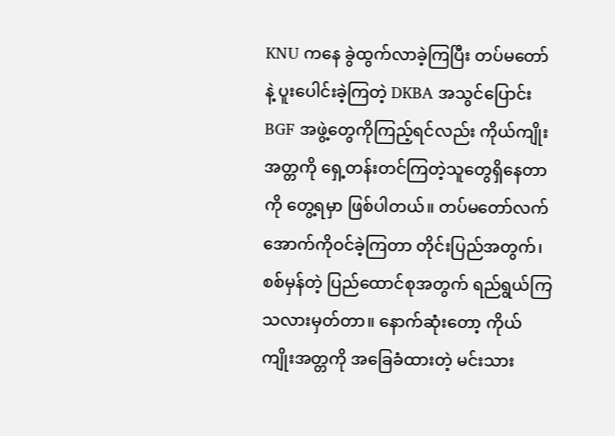KNU ကနေ ခွဲထွက်လာခဲ့ကြပြီး တပ်မတော်နဲ့ ပူးပေါင်းခဲ့ကြတဲ့ DKBA အသွင်ပြောင်း BGF အဖွဲ့တွေကိုကြည့်ရင်လည်း ကိုယ်ကျိုးအတ္တကို ရှေ့တန်းတင်ကြတဲ့သူတွေရှိနေတာကို တွေ့ရမှာ ဖြစ်ပါတယ်။ တပ်မတော်လက်အောက်ကိုဝင်ခဲ့ကြတာ တိုင်းပြည်အတွက်၊ စစ်မှန်တဲ့ ပြည်ထောင်စုအတွက် ရည်ရွယ်ကြသလားမှတ်တာ။ နောက်ဆုံးတော့ ကိုယ်ကျိုးအတ္တကို အခြေခံထားတဲ့ မင်းသား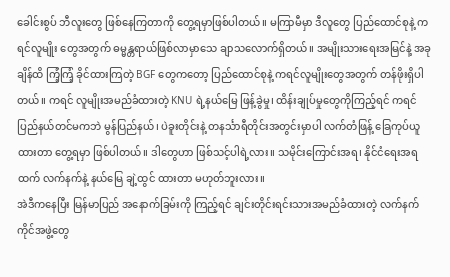ခေါင်းစွပ် ဘီလူးတွေ ဖြစ်နေကြတာကို တွေ့ရမှာဖြစ်ပါတယ်။ မကြာမီမှာ ဒီလူတွေ ပြည်ထောင်စုနဲ့ ကရင်လူမျိုး တွေအတွက် ဓမ္မန္တရာယ်ဖြစ်လာမှာသေ ချာသလောက်ရှိတယ်။ အမျိုးသားရေးအမြင်နဲ့ အခုချိန်ထိ ကြံ့ကြံ့ ခိုင်ထားကြတဲ့ BGF တွေကတော့ ပြည်ထောင်စုနဲ့ ကရင်လူမျိုးတွေအတွက် တန်ဖိုးရှိပါတယ်။ ကရင် လူမျိုးအမည်ခံထားတဲ့ KNU ရဲ့နယ်မြေ ဖြန့်ခွဲမှု၊ ထိန်းချုပ်မှုတွေကိုကြည့်ရင် ကရင်ပြည်နယ်တင်မကဘဲ မွန်ပြည်နယ်၊ ပဲခူးတိုင်းနဲ့ တနင်္သာရီတိုင်းအတွင်းမှာပါ လက်တံဖြန့် ခြေကုပ်ယူထားတာ တွေ့ရမှာ ဖြစ်ပါတယ်။ ဒါတွေဟာ ဖြစ်သင့်ပါရဲ့လား။ သမိုင်းကြောင်းအရ၊ နိုင်ငံရေးအရထက် လက်နက်နဲ့ နယ်မြေ ချဲ့ထွင် ထားတာ မဟုတ်ဘူးလား။
အဲဒီကနေပြီး မြန်မာပြည် အနောက်ခြမ်းကို ကြည့်ရင် ချင်းတိုင်းရင်းသားအမည်ခံထားတဲ့ လက်နက်ကိုင်အဖွဲ့တွေ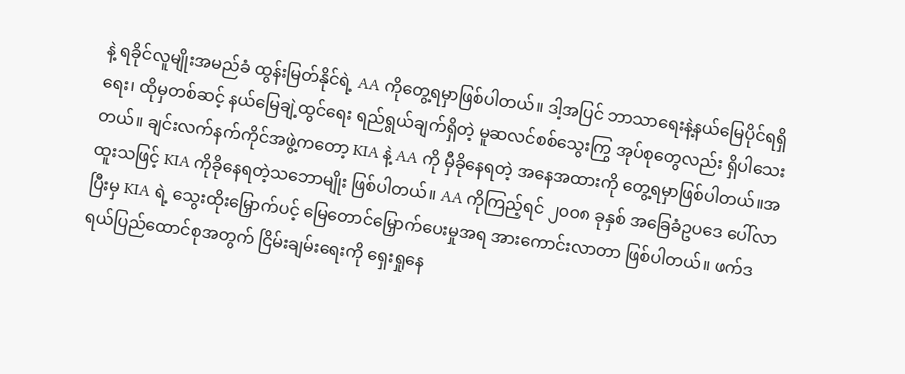နဲ့ ရခိုင်လူမျိုးအမည်ခံ ထွန်းမြတ်နိုင်ရဲ့ AA ကိုတွေ့ရမှာဖြစ်ပါတယ်။ ဒါ့အပြင် ဘာသာရေးနဲ့နယ်မြေပိုင်ရရှိရေး၊ ထိုမှတစ်ဆင့် နယ်မြေချဲ့ထွင်ရေး ရည်ရွယ်ချက်ရှိတဲ့ မူဆလင်စစ်သွေးကြွ အုပ်စုတွေလည်း ရှိပါသေးတယ်။ ချင်းလက်နက်ကိုင်အဖွဲ့ကတော့ KIA နဲ့ AA ကို မှီခိုနေရတဲ့ အနေအထားကို တွေ့ရမှာဖြစ်ပါတယ်။အထူးသဖြင့် KIA ကိုခိုနေရတဲ့သဘောမျိုး ဖြစ်ပါတယ်။ AA ကိုကြည့်ရင် ၂၀၀၈ ခုနှစ် အခြေခံဥပဒေ ပေါ်လာပြီးမှ KIA ရဲ့ သွေးထိုးမြှောက်ပင့် မြေတောင်မြှောက်ပေးမှုအရ အားကောင်းလာတာ ဖြစ်ပါတယ်။ ဖက်ဒရယ်ပြည်ထောင်စုအတွက် ငြိမ်းချမ်းရေးကို ရှေးရှုနေ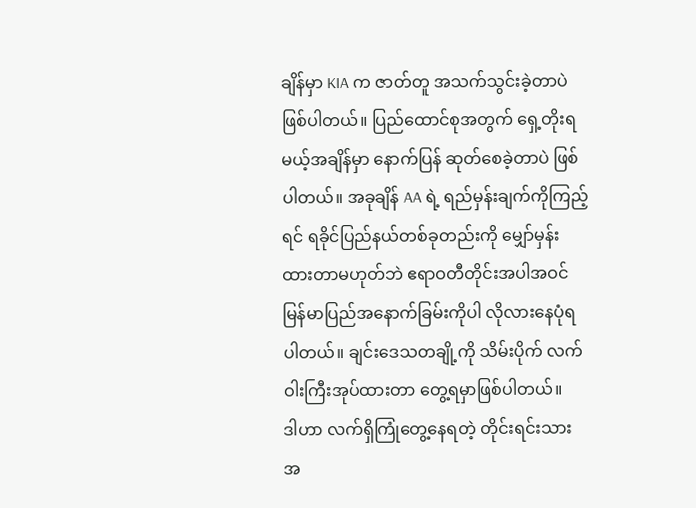ချိန်မှာ KIA က ဇာတ်တူ အသက်သွင်းခဲ့တာပဲ ဖြစ်ပါတယ်။ ပြည်ထောင်စုအတွက် ရှေ့တိုးရမယ့်အချိန်မှာ နောက်ပြန် ဆုတ်စေခဲ့တာပဲ ဖြစ်ပါတယ်။ အခုချိန် AA ရဲ့ ရည်မှန်းချက်ကိုကြည့်ရင် ရခိုင်ပြည်နယ်တစ်ခုတည်းကို မျှော်မှန်းထားတာမဟုတ်ဘဲ ဧရာဝတီတိုင်းအပါအဝင် မြန်မာပြည်အနောက်ခြမ်းကိုပါ လိုလားနေပုံရပါတယ်။ ချင်းဒေသတချို့ကို သိမ်းပိုက် လက်ဝါးကြီးအုပ်ထားတာ တွေ့ရမှာဖြစ်ပါတယ်။
ဒါဟာ လက်ရှိကြုံတွေ့နေရတဲ့ တိုင်းရင်းသား အ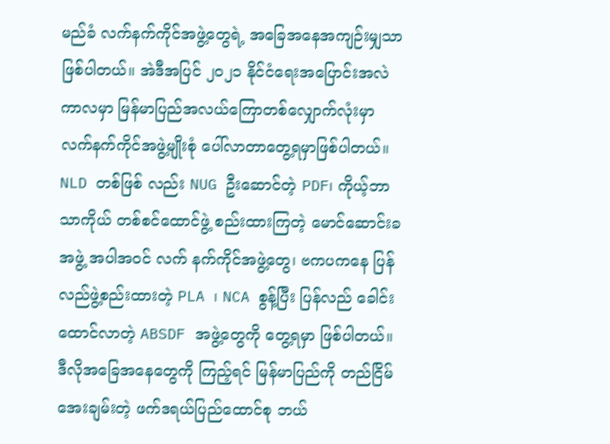မည်ခံ လက်နက်ကိုင်အဖွဲ့တွေရဲ့ အခြေအနေအကျဉ်းမျှသာ ဖြစ်ပါတယ်။ အဲဒီအပြင် ၂၀၂၁ နိုင်ငံရေးအပြောင်းအလဲကာလမှာ မြန်မာပြည်အလယ်ကြောတစ်လျှောက်လုံးမှာ လက်နက်ကိုင်အဖွဲ့မျိုးစုံ ပေါ်လာတာတွေ့ရမှာဖြစ်ပါတယ်။ NLD တစ်ဖြစ် လည်း NUG ဦးဆောင်တဲ့ PDF၊ ကိုယ့်ဘာသာကိုယ် တစ်စင်ထောင်ဖွဲ့ စည်းထားကြတဲ့ မောင်ဆောင်းခအဖွဲ့ အပါအဝင် လက် နက်ကိုင်အဖွဲ့တွေ၊ ဗကပကနေ ပြန်လည်ဖွဲ့စည်းထားတဲ့ PLA ၊ NCA စွန့်ပြီး ပြန်လည် ခေါင်းထောင်လာတဲ့ ABSDF အဖွဲ့တွေကို တွေ့ရမှာ ဖြစ်ပါတယ်။
ဒီလိုအခြေအနေတွေကို ကြည့်ရင် မြန်မာပြည်ကို တည်ငြိမ်အေးချမ်းတဲ့ ဖက်ဒရယ်ပြည်ထောင်စု ဘယ်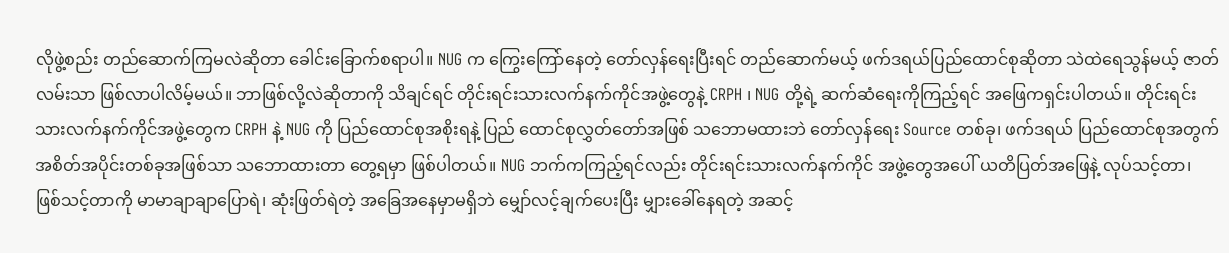လိုဖွဲ့စည်း တည်ဆောက်ကြမလဲဆိုတာ ခေါင်းခြောက်စရာပါ။ NUG က ကြွေးကြော်နေတဲ့ တော်လှန်ရေးပြီးရင် တည်ဆောက်မယ့် ဖက်ဒရယ်ပြည်ထောင်စုဆိုတာ သဲထဲရေသွန်မယ့် ဇာတ်လမ်းသာ ဖြစ်လာပါလိမ့်မယ်။ ဘာဖြစ်လို့လဲဆိုတာကို သိချင်ရင် တိုင်းရင်းသားလက်နက်ကိုင်အဖွဲ့တွေနဲ့ CRPH ၊ NUG တို့ရဲ့ ဆက်ဆံရေးကိုကြည့်ရင် အဖြေကရှင်းပါတယ်။ တိုင်းရင်းသားလက်နက်ကိုင်အဖွဲ့တွေက CRPH နဲ့ NUG ကို ပြည်ထောင်စုအစိုးရနဲ့ ပြည် ထောင်စုလွှတ်တော်အဖြစ် သဘောမထားဘဲ တော်လှန်ရေး Source တစ်ခု၊ ဖက်ဒရယ် ပြည်ထောင်စုအတွက် အစိတ်အပိုင်းတစ်ခုအဖြစ်သာ သဘောထားတာ တွေ့ရမှာ ဖြစ်ပါတယ်။ NUG ဘက်ကကြည့်ရင်လည်း တိုင်းရင်းသားလက်နက်ကိုင် အဖွဲ့တွေအပေါ် ယတိပြတ်အဖြေနဲ့ လုပ်သင့်တာ၊ ဖြစ်သင့်တာကို မာမာချာချာပြောရဲ၊ ဆုံးဖြတ်ရဲတဲ့ အခြေအနေမှာမရှိဘဲ မျှော်လင့်ချက်ပေးပြီး မျှားခေါ်နေရတဲ့ အဆင့်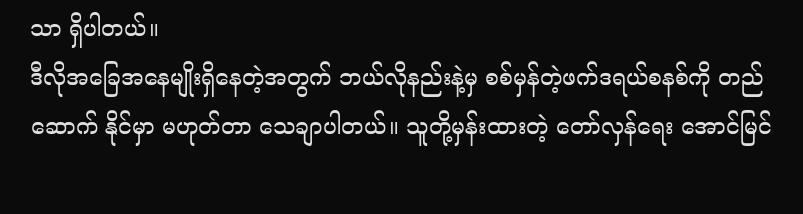သာ ရှိပါတယ်။
ဒီလိုအခြေအနေမျိုးရှိနေတဲ့အတွက် ဘယ်လိုနည်းနဲ့မှ စစ်မှန်တဲ့ဖက်ဒရယ်စနစ်ကို တည်ဆောက် နိုင်မှာ မဟုတ်တာ သေချာပါတယ်။ သူတို့မှန်းထားတဲ့ တော်လှန်ရေး အောင်မြင်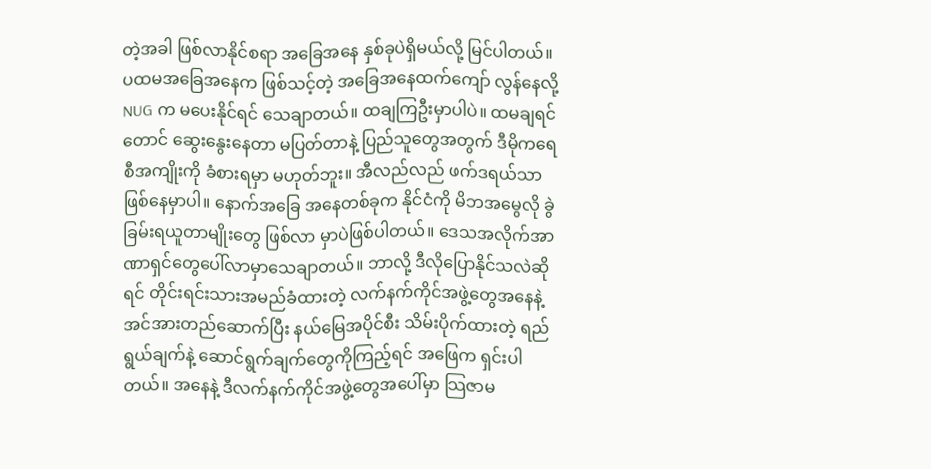တဲ့အခါ ဖြစ်လာနိုင်စရာ အခြေအနေ နှစ်ခုပဲရှိမယ်လို့ မြင်ပါတယ်။ ပထမအခြေအနေက ဖြစ်သင့်တဲ့ အခြေအနေထက်ကျော် လွန်နေလို့ NUG က မပေးနိုင်ရင် သေချာတယ်။ ထချကြဦးမှာပါပဲ။ ထမချရင်တောင် ဆွေးနွေးနေတာ မပြတ်တာနဲ့ ပြည်သူတွေအတွက် ဒီမိုကရေစီအကျိုးကို ခံစားရမှာ မဟုတ်ဘူး။ အီလည်လည် ဖက်ဒရယ်သာ ဖြစ်နေမှာပါ။ နောက်အခြေ အနေတစ်ခုက နိုင်ငံကို မိဘအမွေလို ခွဲခြမ်းရယူတာမျိုးတွေ ဖြစ်လာ မှာပဲဖြစ်ပါတယ်။ ဒေသအလိုက်အာဏာရှင်တွေပေါ်လာမှာသေချာတယ်။ ဘာလို့ ဒီလိုပြောနိုင်သလဲဆိုရင် တိုင်းရင်းသားအမည်ခံထားတဲ့ လက်နက်ကိုင်အဖွဲ့တွေအနေနဲ့ အင်အားတည်ဆောက်ပြီး နယ်မြေအပိုင်စီး သိမ်းပိုက်ထားတဲ့ ရည်ရွယ်ချက်နဲ့ ဆောင်ရွက်ချက်တွေကိုကြည့်ရင် အဖြေက ရှင်းပါတယ်။ အနေနဲ့ ဒီလက်နက်ကိုင်အဖွဲ့တွေအပေါ်မှာ သြဇာမ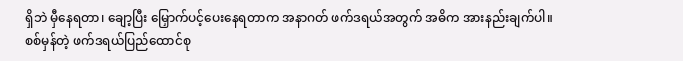ရှိဘဲ မှီနေရတာ၊ ချော့ပြီး မြှောက်ပင့်ပေးနေရတာက အနာဂတ် ဖက်ဒရယ်အတွက် အဓိက အားနည်းချက်ပါ။
စစ်မှန်တဲ့ ဖက်ဒရယ်ပြည်ထောင်စု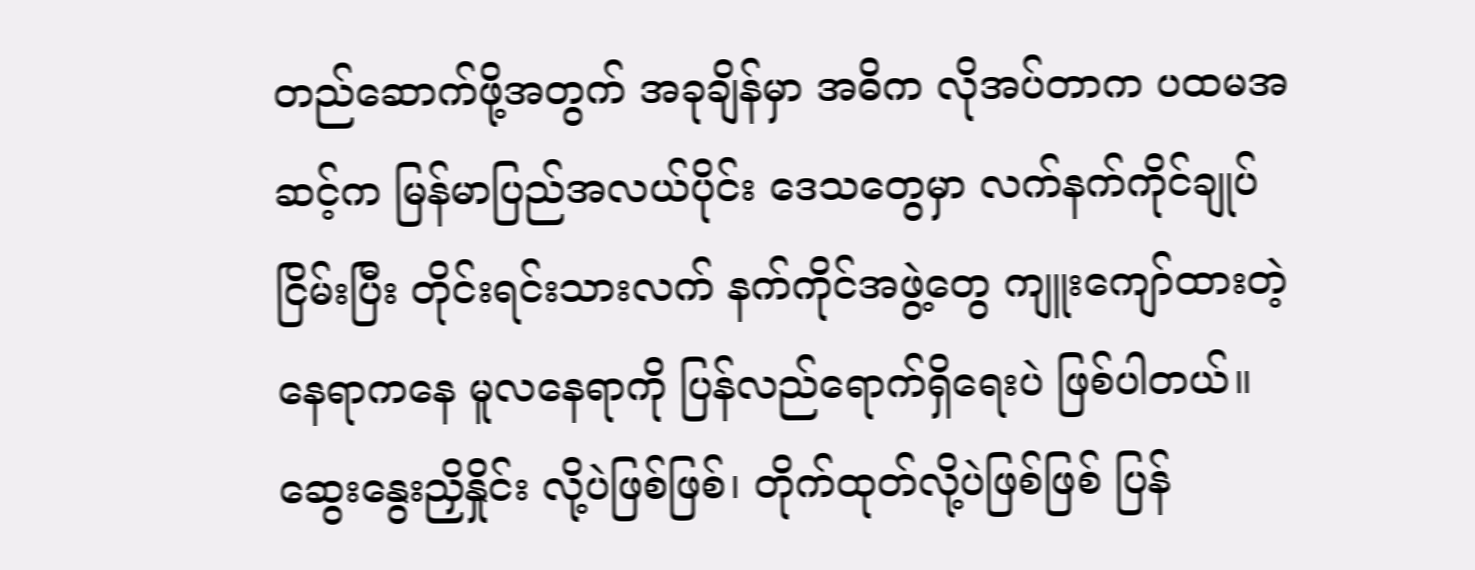တည်ဆောက်ဖို့အတွက် အခုချိန်မှာ အဓိက လိုအပ်တာက ပထမအဆင့်က မြန်မာပြည်အလယ်ပိုင်း ဒေသတွေမှာ လက်နက်ကိုင်ချုပ်ငြိမ်းပြီး တိုင်းရင်းသားလက် နက်ကိုင်အဖွဲ့တွေ ကျူးကျော်ထားတဲ့ နေရာကနေ မူလနေရာကို ပြန်လည်ရောက်ရှိရေးပဲ ဖြစ်ပါတယ်။ ဆွေးနွေးညှိနှိုင်း လို့ပဲဖြစ်ဖြစ်၊ တိုက်ထုတ်လို့ပဲဖြစ်ဖြစ် ပြန်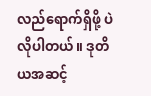လည်ရောက်ရှိဖို့ ပဲလိုပါတယ်။ ဒုတိယအဆင့်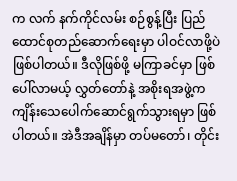က လက် နက်ကိုင်လမ်း စဉ်စွန့်ပြီး ပြည်ထောင်စုတည်ဆောက်ရေးမှာ ပါဝင်လာဖို့ပဲဖြစ်ပါတယ်။ ဒီလိုဖြစ်ဖို့ မကြာခင်မှာ ဖြစ်ပေါ်လာမယ့် လွှတ်တော်နဲ့ အစိုးရအဖွဲ့က ကျိန်းသေပေါက်ဆောင်ရွက်သွားရမှာ ဖြစ်ပါတယ်။ အဲဒီအချိန်မှာ တပ်မတော်၊ တိုင်း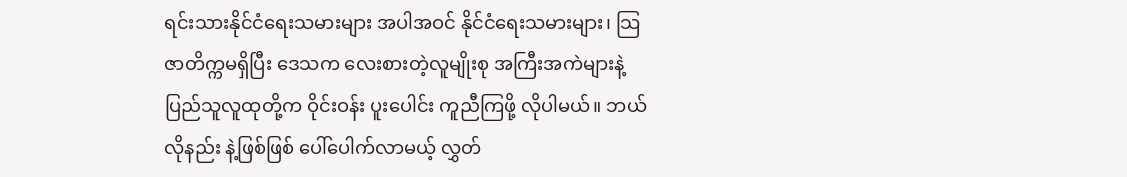ရင်းသားနိုင်ငံရေးသမားများ အပါအဝင် နိုင်ငံရေးသမားများ၊ သြဇာတိက္ကမရှိပြီး ဒေသက လေးစားတဲ့လူမျိုးစု အကြီးအကဲများနဲ့ ပြည်သူလူထုတို့က ဝိုင်းဝန်း ပူးပေါင်း ကူညီကြဖို့ လိုပါမယ်။ ဘယ်လိုနည်း နဲ့ဖြစ်ဖြစ် ပေါ်ပေါက်လာမယ့် လွှတ်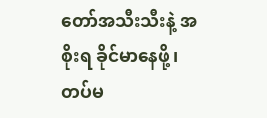တော်အသီးသီးနဲ့ အစိုးရ ခိုင်မာနေဖို့၊ တပ်မ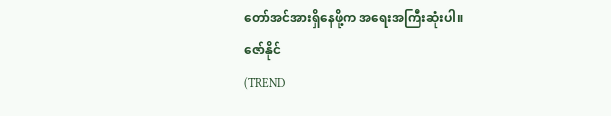တော်အင်အားရှိနေဖို့က အရေးအကြီးဆုံးပါ။
ဇော်နိုင်
(TREND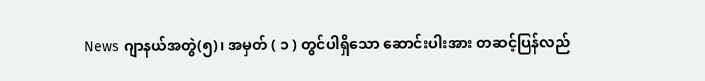News ဂျာနယ်အတွဲ(၅)၊ အမှတ် ( ၁ ) တွင်ပါရှိသော ဆောင်းပါးအား တဆင့်ပြန်လည်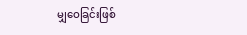မျှဝေခြင်းဖြစ်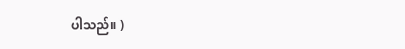ပါသည်။ )